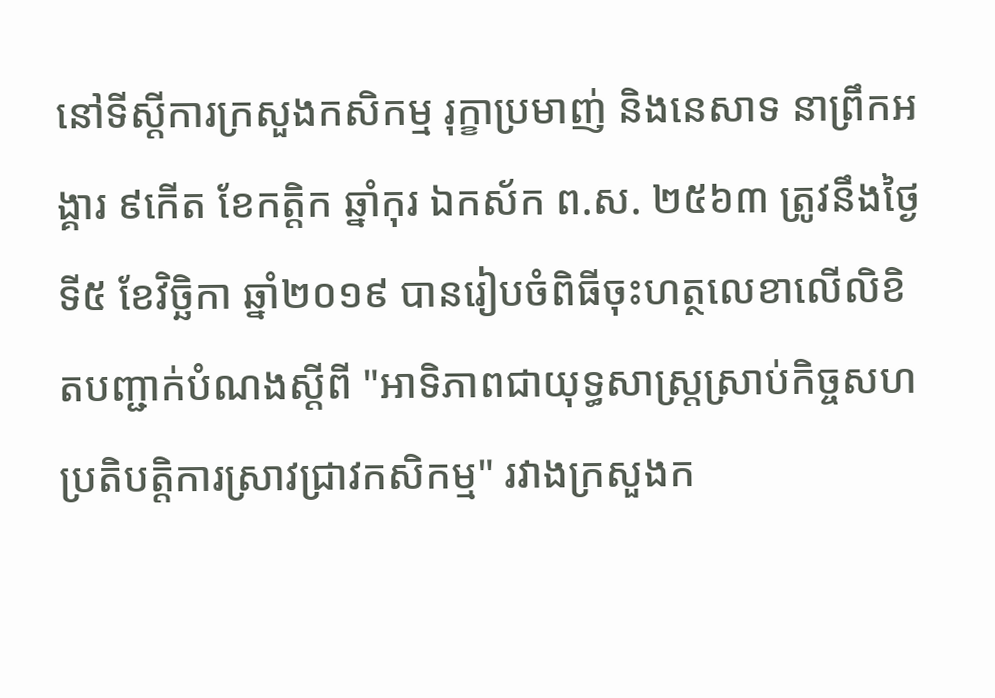នៅទីស្តីការក្រសួងកសិកម្ម រុក្ខាប្រមាញ់ និងនេសាទ នាព្រឹកអង្គារ ៩កើត ខែកត្តិក ឆ្នាំកុរ ឯកស័ក ព.ស. ២៥៦៣ ត្រូវនឹងថ្ងៃទី៥ ខែវិច្ឆិកា ឆ្នាំ២០១៩ បានរៀបចំពិធីចុះហត្ថលេខាលើលិខិតបញ្ជាក់បំណងស្តីពី "អាទិភាពជាយុទ្ធសាស្រ្តស្រាប់កិច្ចសហប្រតិបត្តិការស្រាវជ្រាវកសិកម្ម" រវាងក្រសួងក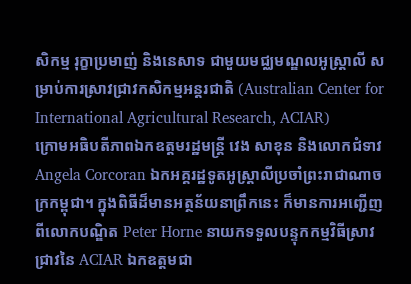សិកម្ម រុក្ខាប្រមាញ់ និងនេសាទ ជាមួយមជ្ឈមណ្ឌលអូស្រ្តាលី សម្រាប់ការស្រាវជ្រាវកសិកម្មអន្តរជាតិ (Australian Center for International Agricultural Research, ACIAR)
ក្រោមអធិបតីភាពឯកឧត្តមរដ្ឋមន្រ្តី វេង សាខុន និងលោកជំទាវ Angela Corcoran ឯកអគ្គរដ្ឋទូតអូស្រ្តាលីប្រចាំព្រះរាជាណាចក្រកម្ពុជា។ ក្នុងពិធីដ៏មានអត្ថន័យនាព្រឹកនេះ ក៏មានការអញ្ជើញពីលោកបណ្ឌិត Peter Horne នាយកទទួលបន្ទុកកម្មវិធីស្រាវជ្រាវនៃ ACIAR ឯកឧត្ដមជា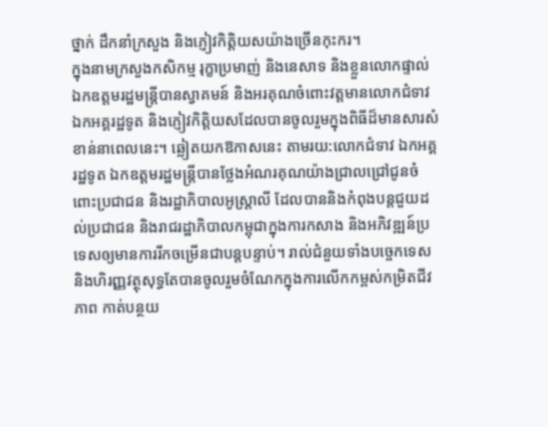ថ្នាក់ ដឹកនាំក្រសួង និងភ្ញៀវកិត្តិយសយ៉ាងច្រើនកុះករ។
ក្នុងនាមក្រសួងកសិកម្ម រុក្ខាប្រមាញ់ និងនេសាទ និងខ្លួនលោកផ្ទាល់ ឯកឧត្តមរដ្ឋមន្រ្តីបានស្វាគមន៍ និងអរគុណចំពោះវត្តមានលោកជំទាវ ឯកអគ្គរដ្ឋទូត និងភ្ញៀវកិត្តិយសដែលបានចូលរួមក្នុងពិធីដ៏មានសារសំខាន់នាពេលនេះ។ ឆ្លៀតយកឱកាសនេះ តាមរយ:លោកជំទាវ ឯកអគ្គរដ្ឋទូត ឯកឧត្តមរដ្ឋមន្រ្តីបានថ្លែងអំណរគុណយ៉ាងជ្រាលជ្រៅជូនចំពោះប្រជាជន និងរដ្ឋាភិបាលអូស្ត្រាលី ដែលបាននិងកំពុងបន្តជួយដល់ប្រជាជន និងរាជរដ្ឋាភិបាលកម្ពុជាក្នុងការកសាង និងអភិវឌ្ឍន៍ប្រទេសឲ្យមានការរីកចម្រើនជាបន្តបន្ទាប់។ រាល់ជំនួយទាំងបច្ចេកទេស និងហិរញ្ញវត្ថុសុទ្ធតែបានចូលរួមចំណែកក្នុងការលើកកម្ពស់កម្រិតជីវភាព កាត់បន្ថយ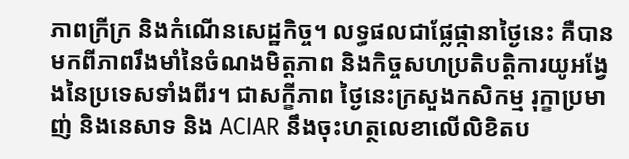ភាពក្រីក្រ និងកំណើនសេដ្ឋកិច្ច។ លទ្ធផលជាផ្លែផ្កានាថ្ងៃនេះ គឺបានមកពីភាពរឹងមាំនៃចំណងមិត្តភាព និងកិច្ចសហប្រតិបត្តិការយូអង្វែងនៃប្រទេសទាំងពីរ។ ជាសក្ខីភាព ថ្ងៃនេះក្រសួងកសិកម្ម រុក្ខាប្រមាញ់ និងនេសាទ និង ACIAR នឹងចុះហត្ថលេខាលើលិខិតប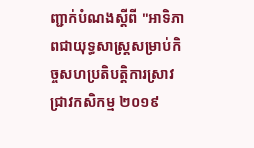ញ្ជាក់បំណងស្តីពី "អាទិភាពជាយុទ្ធសាស្រ្តសម្រាប់កិច្ចសហប្រតិបត្តិការស្រាវជ្រាវកសិកម្ម ២០១៩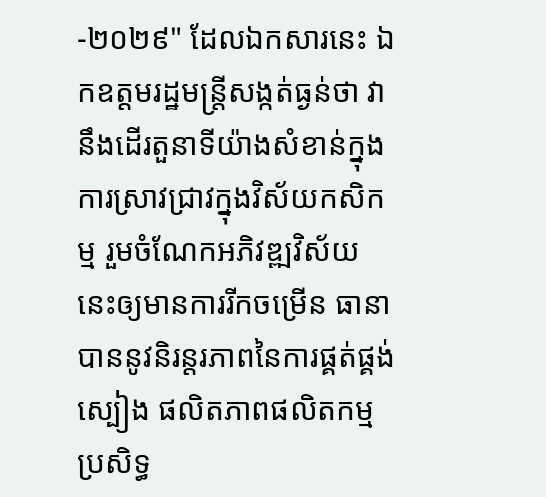-២០២៩" ដែលឯកសារនេះ ឯកឧត្តមរដ្ឋមន្ត្រីសង្កត់ធ្ងន់ថា វានឹងដើរតួនាទីយ៉ាងសំខាន់ក្នុងការស្រាវជ្រាវក្នុងវិស័យកសិកម្ម រួមចំណែកអភិវឌ្ឍវិស័យនេះឲ្យមានការរីកចម្រើន ធានាបាននូវនិរន្តរភាពនៃការផ្គត់ផ្គង់ស្បៀង ផលិតភាពផលិតកម្ម ប្រសិទ្ធ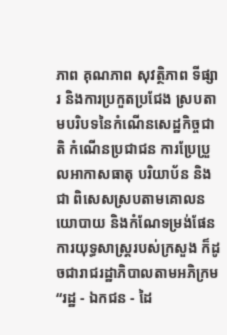ភាព គុណភាព សុវត្ថិភាព ទីផ្សារ និងការប្រកួតប្រជែង ស្របតាមបរិបទនៃកំណើនសេដ្ឋកិច្ចជាតិ កំណើនប្រជាជន ការប្រែប្រួលអាកាសធាតុ បរិយាប័ន និងជា ពិសេសស្របតាមគោលនយោបាយ និងកំណែទម្រង់ផែនការយុទ្ធសាស្ត្ររបស់ក្រសួង ក៏ដូចជារាជរដ្ឋាភិបាលតាមអភិក្រម “រដ្ឋ - ឯកជន - ដៃ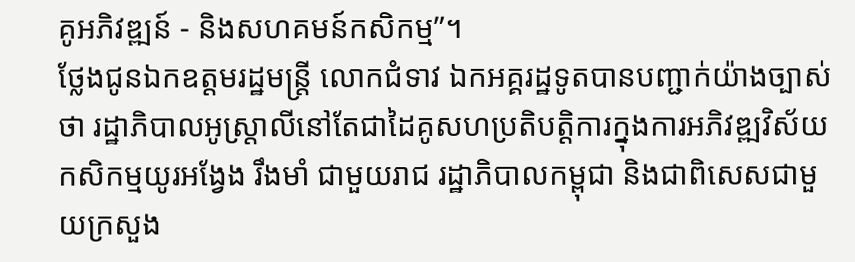គូអភិវឌ្ឍន៍ - និងសហគមន៍កសិកម្ម”។
ថ្លែងជូនឯកឧត្តមរដ្ឋមន្រ្តី លោកជំទាវ ឯកអគ្គរដ្ឋទូតបានបញ្ជាក់យ៉ាងច្បាស់ថា រដ្ឋាភិបាលអូស្រ្តាលីនៅតែជាដៃគូសហប្រតិបត្តិការក្នុងការអភិវឌ្ឍវិស័យកសិកម្មយូរអង្វែង រឹងមាំ ជាមួយរាជ រដ្ឋាភិបាលកម្ពុជា និងជាពិសេសជាមួយក្រសួង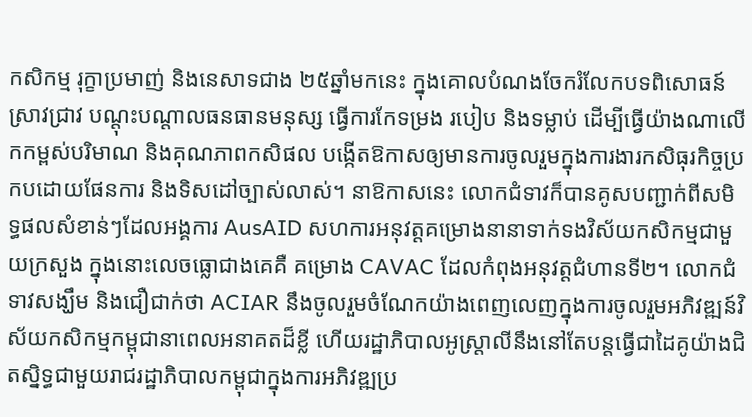កសិកម្ម រុក្ខាប្រមាញ់ និងនេសាទជាង ២៥ឆ្នាំមកនេះ ក្នុងគោលបំណងចែករំលែកបទពិសោធន៍ ស្រាវជ្រាវ បណ្តុះបណ្តាលធនធានមនុស្ស ធ្វើការកែទម្រង របៀប និងទម្លាប់ ដើម្បីធ្វើយ៉ាងណាលើកកម្ពស់បរិមាណ និងគុណភាពកសិផល បង្កើតឱកាសឲ្យមានការចូលរួមក្នុងការងារកសិធុរកិច្ចប្រកបដោយផែនការ និងទិសដៅច្បាស់លាស់។ នាឱកាសនេះ លោកជំទាវក៏បានគូសបញ្ជាក់ពីសមិទ្ធផលសំខាន់ៗដែលអង្គការ AusAID សហការអនុវត្តគម្រោងនានាទាក់ទងវិស័យកសិកម្មជាមួយក្រសួង ក្នុងនោះលេចធ្លោជាងគេគឺ គម្រោង CAVAC ដែលកំពុងអនុវត្តជំហានទី២។ លោកជំទាវសង្ឃឹម និងជឿជាក់ថា ACIAR នឹងចូលរួមចំណែកយ៉ាងពេញលេញក្នុងការចូលរួមអភិវឌ្ឍន៍វិស័យកសិកម្មកម្ពុជានាពេលអនាគតដ៏ខ្លី ហើយរដ្ឋាភិបាលអូស្រ្តាលីនឹងនៅតែបន្តធ្វើជាដៃគូយ៉ាងជិតស្និទ្ធជាមួយរាជរដ្ឋាភិបាលកម្ពុជាក្នុងការអភិវឌ្ឍប្រ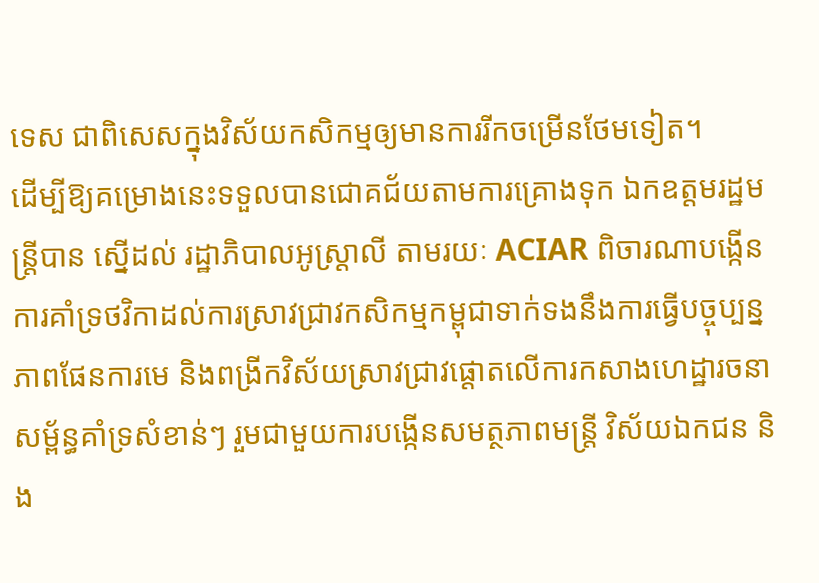ទេស ជាពិសេសក្នុងវិស័យកសិកម្មឲ្យមានការរីកចម្រើនថែមទៀត។
ដើម្បីឱ្យគម្រោងនេះទទួលបានជោគជ័យតាមការគ្រោងទុក ឯកឧត្តមរដ្ឋមន្រ្តីបាន ស្នើដល់ រដ្ឋាភិបាលអូស្រ្តាលី តាមរយៈ ACIAR ពិចារណាបង្កើនការគាំទ្រថវិកាដល់ការស្រាវជ្រាវកសិកម្មកម្ពុជាទាក់ទងនឹងការធ្វើបច្ចុប្បន្នភាពផែនការមេ និងពង្រីកវិស័យស្រាវជ្រាវផ្តោតលើការកសាងហេដ្ឋារចនាសម្ព័ន្ធគាំទ្រសំខាន់ៗ រួមជាមួយការបង្កើនសមត្ថភាពមន្ត្រី វិស័យឯកជន និង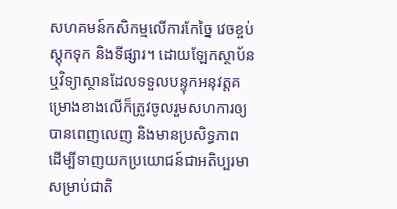សហគមន៍កសិកម្មលើការកែច្នៃ វេចខ្ចប់ ស្តុកទុក និងទីផ្សារ។ ដោយឡែកស្ថាប័ន ឬវិទ្យាស្ថានដែលទទួលបន្ទុកអនុវត្តគម្រោងខាងលើក៏ត្រូវចូលរួមសហការឲ្យបានពេញលេញ និងមានប្រសិទ្ធភាព ដើម្បីទាញយកប្រយោជន៍ជាអតិប្បរមាសម្រាប់ជាតិ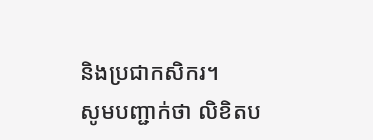និងប្រជាកសិករ។
សូមបញ្ជាក់ថា លិខិតប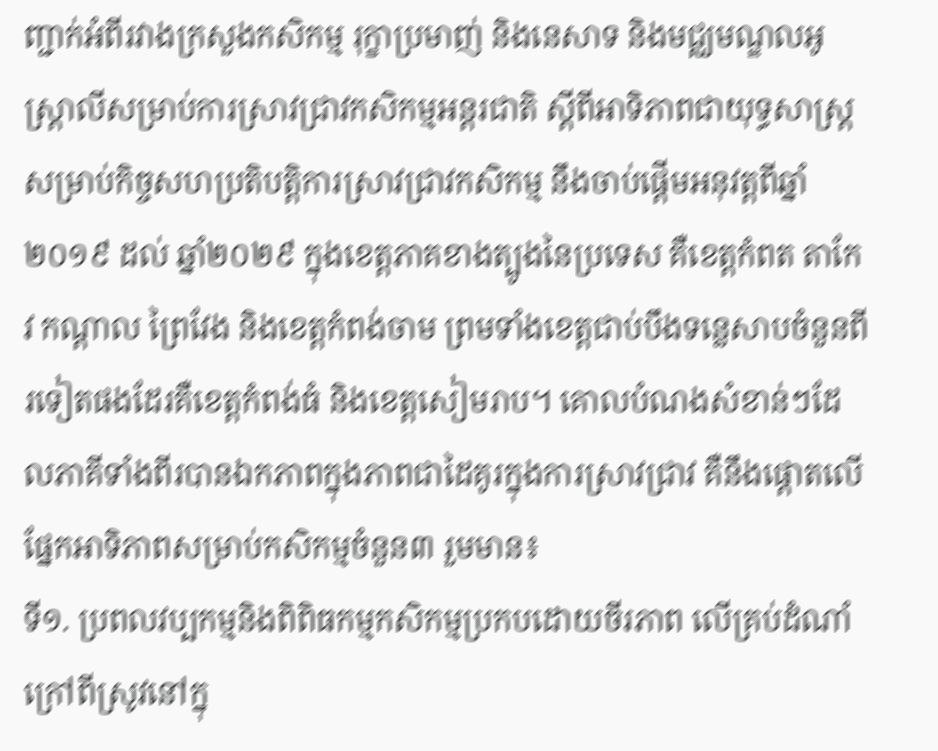ញ្ជាក់អំពីរវាងក្រសួងកសិកម្ម រុក្ខាប្រមាញ់ និងនេសាទ និងមជ្ឈមណ្ឌលអូស្ដ្រាលីសម្រាប់ការស្រាវជ្រាវកសិកម្មអន្តរជាតិ ស្តីពីអាទិភាពជាយុទ្ធសាស្ត្រសម្រាប់កិច្ចសហប្រតិបត្តិការស្រាវជ្រាវកសិកម្ម នឹងចាប់ផ្តើមអនុវត្តពីឆ្នាំ២០១៩ ដល់ ឆ្នាំ២០២៩ ក្នុងខេត្តភាគខាងត្បូងនៃប្រទេស គឺខេត្តកំពត តាកែវ កណ្តាល ព្រៃវែង និងខេត្តកំពង់ចាម ព្រមទាំងខេត្តជាប់បឹងទន្លេសាបចំនួនពីរទៀតផងដែរគឺខេត្តកំពង់ធំ និងខេត្តសៀមរាប។ គោលបំណងសំខាន់ៗដែលភាគីទាំងពីរបានឯកភាពក្នុងភាពជាដៃគូរក្នុងការស្រាវជ្រាវ គឺនឹងផ្តោតលើផ្នែកអាទិភាពសម្រាប់កសិកម្មចំនួន៣ រួមមាន៖
ទី១. ប្រពលវប្បកម្មនិងពិពិធកម្មកសិកម្មប្រកបដោយចីរភាព លើគ្រប់ដំណាំក្រៅពីស្រូវនៅក្នុ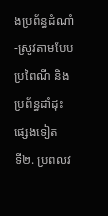ងប្រព័ន្ធដំណាំ-ស្រូវតាមបែបប្រពៃណី និងប្រព័ន្ធដាំដុះផ្សេងទៀត
ទី២. ប្រពលវ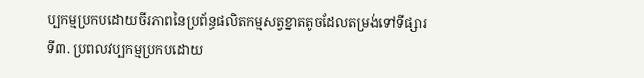ប្បកម្មប្រកបដោយចីរភាពនៃប្រព័ន្ធផលិតកម្មសត្វខ្នាតតូចដែលតម្រង់ទៅទីផ្សារ
ទី៣. ប្រពលវប្បកម្មប្រកបដោយ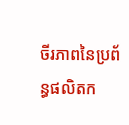ចីរភាពនៃប្រព័ន្ធផលិតក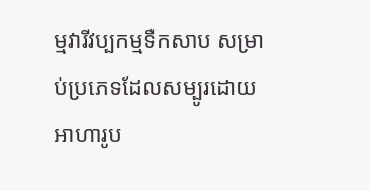ម្មវារីវប្បកម្មទឺកសាប សម្រាប់ប្រភេទដែលសម្បូរដោយអាហារូប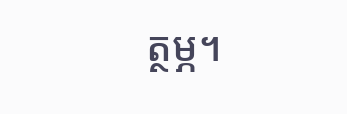ត្ថម្ភ។